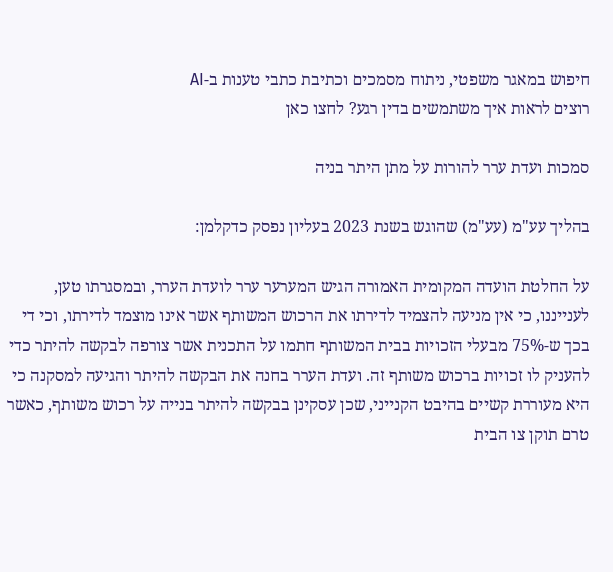חיפוש במאגר משפטי, ניתוח מסמכים וכתיבת כתבי טענות ב-AI
רוצים לראות איך משתמשים בדין רגע? לחצו כאן

סמכות ועדת ערר להורות על מתן היתר בניה

בהליך עע"מ (עע"מ) שהוגש בשנת 2023 בעליון נפסק כדקלמן:

על החלטת הועדה המקומית האמורה הגיש המערער ערר לועדת הערר, ובמסגרתו טען, לענייננו, כי אין מניעה להצמיד לדירתו את הרכוש המשותף אשר אינו מוצמד לדירתו, וכי די בכך ש-75% מבעלי הזכויות בבית המשותף חתמו על התכנית אשר צורפה לבקשה להיתר כדי להעניק לו זכויות ברכוש משותף זה. ועדת הערר בחנה את הבקשה להיתר והגיעה למסקנה כי היא מעוררת קשיים בהיבט הקנייני, שכן עסקינן בבקשה להיתר בנייה על רכוש משותף, כאשר טרם תוקן צו הבית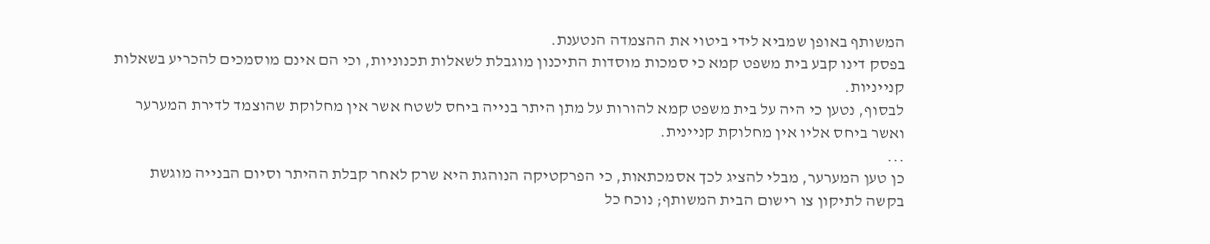המשותף באופן שמביא לידי ביטוי את ההצמדה הנטענת.
בפסק דינו קבע בית משפט קמא כי סמכות מוסדות התיכנון מוגבלת לשאלות תכנוניות, וכי הם אינם מוסמכים להכריע בשאלות קנייניות.
לבסוף, נטען כי היה על בית משפט קמא להורות על מתן היתר בנייה ביחס לשטח אשר אין מחלוקת שהוצמד לדירת המערער ואשר ביחס אליו אין מחלוקת קניינית.
...
כן טען המערער, מבלי להציג לכך אסמכתאות, כי הפרקטיקה הנוהגת היא שרק לאחר קבלת ההיתר וסיום הבנייה מוגשת בקשה לתיקון צו רישום הבית המשותף; נוכח כל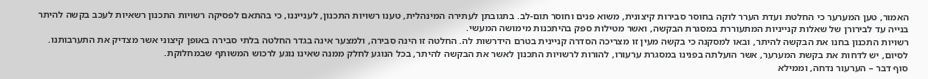האמור, טען המערער כי החלטת ועדת הערר לוקה בחוסר סבירות קיצונית, משוא פנים וחוסר תום-לב. בתגובתן לעתירה המינהלית, טענו רשויות התכנון, לענייננו, כי בהתאם לפסיקה רשויות התכנון רשאיות לעכב בקשה להיתר בנייה עד לבירורן של שאלות קנייניות המתעוררת במסגרת הבקשה, ואשר מטילות ספק בהיתכנות מימושה המעשי.
רשויות התכנון בחנו את הבקשה להיתר, ובאו למסקנה כי בקשה מעין זו מצריכה הסדרה קניינית בטרם הידרשות לה. החלטה זו הינה סבירה, ולמצער אינה בגדר החלטה בלתי סבירה באופן קיצוני אשר מצדיק את התערבותנו.
לסיום, יש לדחות את בקשת המערער, אשר הועלתה בפנינו במסגרת ערעורו, להורות לרשויות התכנון לאשר את הבקשה להיתר, בכל הנוגע לחלק ממנה שאינו נוגע לרכוש המשותף שבמחלוקת.
סוף דבר – הערעור נדחה, וממילא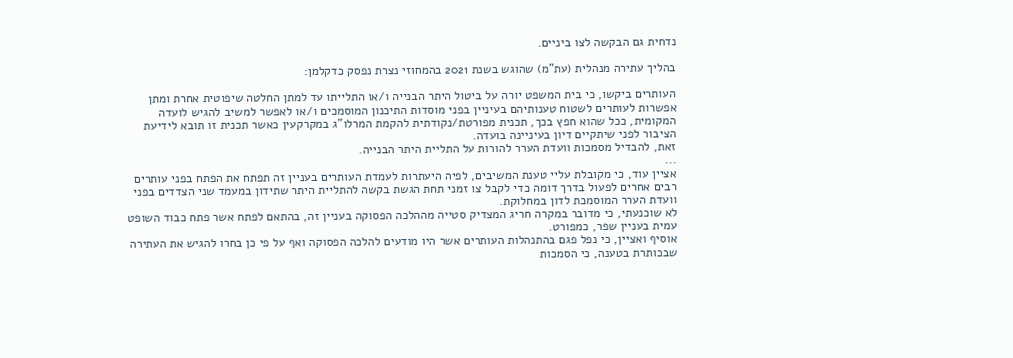נדחית גם הבקשה לצו ביניים.

בהליך עתירה מנהלית (עת"מ) שהוגש בשנת 2021 בהמחוזי נצרת נפסק כדקלמן:

העותרים ביקשו, כי בית המשפט יורה על ביטול היתר הבנייה ו/או התלייתו עד למתן החלטה שיפוטית אחרת ומתן אפשרות לעותרים לשטוח טענותיהם בעיניין בפני מוסדות התיכנון המוסמכים ו/או לאפשר למשיב להגיש לועדה המקומית, ככל שהוא חפץ בכך, תכנית מפורטת/נקודתית להקמת המרלו"ג במקרקעין כאשר תכנית זו תובא לידיעת הציבור לפני שיתקיים דיון בעיניינה בועדה.
זאת, להבדיל מסמכות וועדת הערר להורות על התליית היתר הבנייה.
...
אציין עוד, כי מקובלת עליי טענת המשיבים, לפיה היעתרות לעמדת העותרים בעניין זה תפתח את הפתח בפני עותרים רבים אחרים לפעול בדרך דומה כדי לקבל צו זמני תחת הגשת בקשה להתליית היתר שתידון במעמד שני הצדדים בפני וועדת הערר המוסמכת לדון במחלוקת.
לא שוכנעתי, כי מדובר במקרה חריג המצדיק סטייה מההלכה הפסוקה בעניין זה, בהתאם לפתח אשר פתח כבוד השופט עמית בעניין שפר, כמפורט.
אוסיף ואציין, כי נפל פגם בהתנהלות העותרים אשר היו מודעים להלכה הפסוקה ואף על פי כן בחרו להגיש את העתירה שבכותרת בטענה, כי הסמכות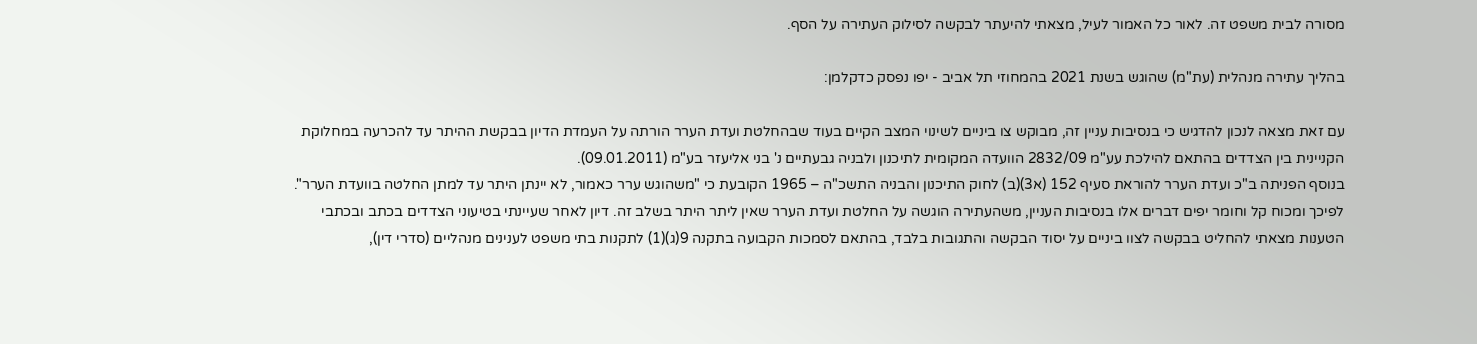מסורה לבית משפט זה. לאור כל האמור לעיל, מצאתי להיעתר לבקשה לסילוק העתירה על הסף.

בהליך עתירה מנהלית (עת"מ) שהוגש בשנת 2021 בהמחוזי תל אביב - יפו נפסק כדקלמן:

עם זאת מצאה לנכון להדגיש כי בנסיבות עניין זה, מבוקש צו ביניים לשינוי המצב הקיים בעוד שבהחלטת ועדת הערר הורתה על העמדת הדיון בבקשת ההיתר עד להכרעה במחלוקת הקניינית בין הצדדים בהתאם להילכת עע"מ 2832/09 הוועדה המקומית לתיכנון ולבניה גבעתיים נ' בני אליעזר בע"מ (09.01.2011).
בנוסף הפניתה ב"כ ועדת הערר להוראת סעיף 152 (א3)(ב) לחוק התיכנון והבניה התשכ"ה – 1965 הקובעת כי "משהוגש ערר כאמור, לא יינתן היתר עד למתן החלטה בוועדת הערר". לפיכך ומכוח קל וחומר יפים דברים אלו בנסיבות העניין, משהעתירה הוגשה על החלטת ועדת הערר שאין ליתר היתר בשלב זה. דיון לאחר שעיינתי בטיעוני הצדדים בכתב ובכתבי הטענות מצאתי להחליט בבקשה לצוו ביניים על יסוד הבקשה והתגובות בלבד, בהתאם לסמכות הקבועה בתקנה 9(ג)(1) לתקנות בתי משפט לענינים מנהליים (סדרי דין),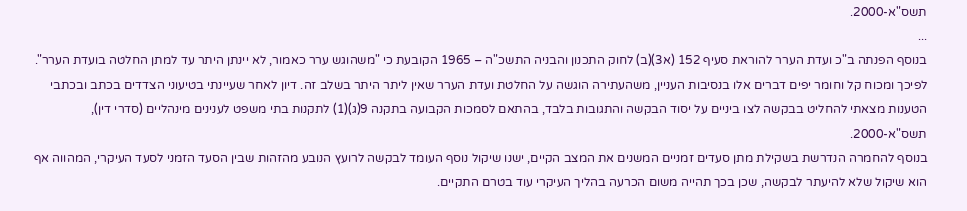תשס"א-2000.
...
בנוסף הפנתה ב"כ ועדת הערר להוראת סעיף 152 (א3)(ב) לחוק התכנון והבניה התשכ"ה – 1965 הקובעת כי "משהוגש ערר כאמור, לא יינתן היתר עד למתן החלטה בועדת הערר". לפיכך ומכוח קל וחומר יפים דברים אלו בנסיבות העניין, משהעתירה הוגשה על החלטת ועדת הערר שאין ליתר היתר בשלב זה. דיון לאחר שעיינתי בטיעוני הצדדים בכתב ובכתבי הטענות מצאתי להחליט בבקשה לצו ביניים על יסוד הבקשה והתגובות בלבד, בהתאם לסמכות הקבועה בתקנה 9(ג)(1) לתקנות בתי משפט לענינים מינהליים (סדרי דין), תשס"א-2000.
בנוסף להחמרה הנדרשת בשקילת מתן סעדים זמניים המשנים את המצב הקיים, ישנו שיקול נוסף העומד לבקשה לרועץ הנובע מהזהות שבין הסעד הזמני לסעד העיקרי, המהווה אף הוא שיקול שלא להיעתר לבקשה, שכן בכך תהייה משום הכרעה בהליך העיקרי עוד בטרם התקיים.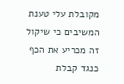מקובלת עלי טענת המשיבים כי שיקול זה מכריע את הכף כנגד קבלת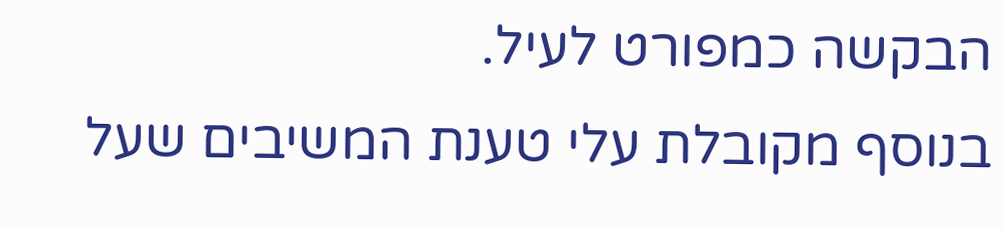הבקשה כמפורט לעיל.
בנוסף מקובלת עלי טענת המשיבים שעל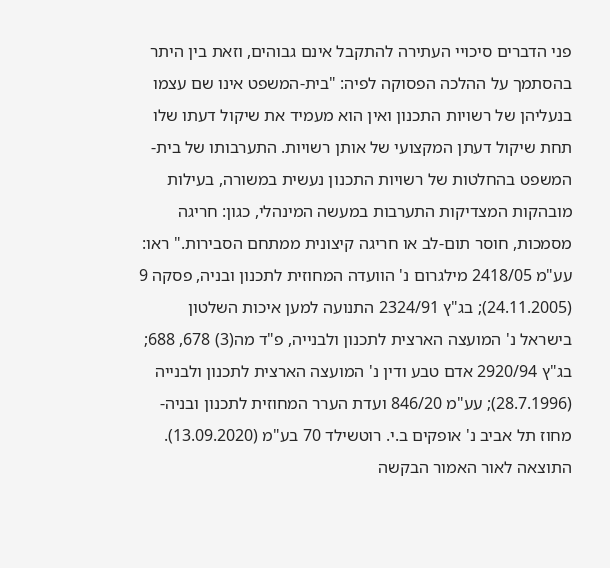פני הדברים סיכויי העתירה להתקבל אינם גבוהים, וזאת בין היתר בהסתמך על ההלכה הפסוקה לפיה: "בית-המשפט אינו שם עצמו בנעליהן של רשויות התכנון ואין הוא מעמיד את שיקול דעתו שלו תחת שיקול דעתן המקצועי של אותן רשויות. התערבותו של בית-המשפט בהחלטות של רשויות התכנון נעשית במשורה, בעילות מובהקות המצדיקות התערבות במעשה המינהלי, כגון: חריגה מסמכות, חוסר תום-לב או חריגה קיצונית ממתחם הסבירות." ראו: עע"מ 2418/05 מילגרום נ' הוועדה המחוזית לתכנון ובניה, פסקה 9 (24.11.2005); בג"ץ 2324/91 התנועה למען איכות השלטון בישראל נ' המועצה הארצית לתכנון ולבנייה, פ"ד מה(3) 678, 688; בג"ץ 2920/94 אדם טבע ודין נ' המועצה הארצית לתכנון ולבנייה (28.7.1996); עע"מ 846/20 ועדת הערר המחוזית לתכנון ובניה- מחוז תל אביב נ' אופקים ב.י. רוטשילד 70 בע"מ (13.09.2020).
התוצאה לאור האמור הבקשה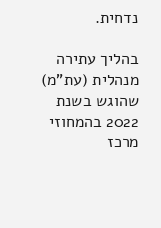נדחית.

בהליך עתירה מנהלית (עת"מ) שהוגש בשנת 2022 בהמחוזי מרכז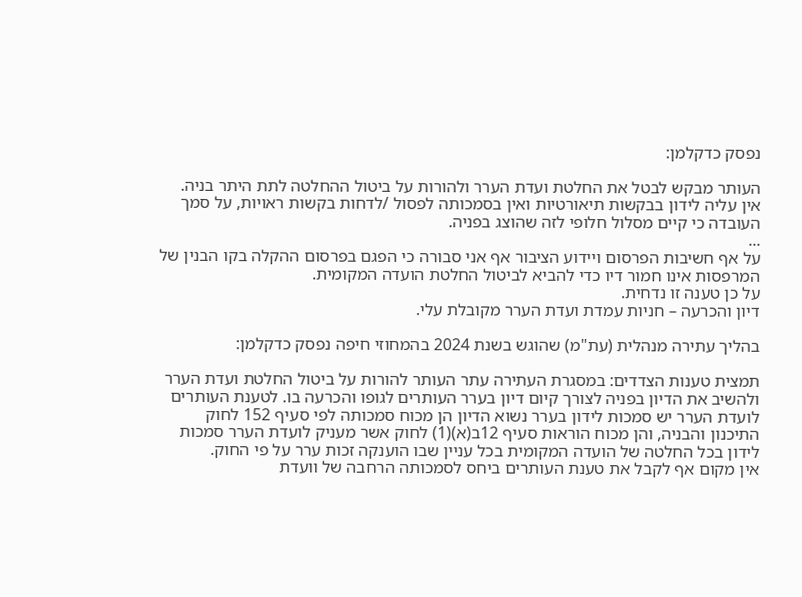נפסק כדקלמן:

העותר מבקש לבטל את החלטת ועדת הערר ולהורות על ביטול ההחלטה לתת היתר בניה.
אין עליה לידון בבקשות תיאורטיות ואין בסמכותה לפסול /לדחות בקשות ראויות, על סמך העובדה כי קיים מסלול חלופי לזה שהוצג בפניה.
...
על אף חשיבות הפרסום ויידוע הציבור אף אני סבורה כי הפגם בפרסום ההקלה בקו הבנין של המרפסות אינו חמור דיו כדי להביא לביטול החלטת הועדה המקומית.
על כן טענה זו נדחית.
דיון והכרעה – חניות עמדת ועדת הערר מקובלת עלי.

בהליך עתירה מנהלית (עת"מ) שהוגש בשנת 2024 בהמחוזי חיפה נפסק כדקלמן:

תמצית טענות הצדדים: במסגרת העתירה עתר העותר להורות על ביטול החלטת ועדת הערר ולהשיב את הדיון בפניה לצורך קיום דיון בערר העותרים לגופו והכרעה בו. לטענת העותרים לועדת הערר יש סמכות לידון בערר נשוא הדיון הן מכוח סמכותה לפי סעיף 152 לחוק התיכנון והבניה, והן מכוח הוראות סעיף 12ב(א)(1) לחוק אשר מעניק לועדת הערר סמכות לידון בכל החלטה של הועדה המקומית בכל עניין שבו הוענקה זכות ערר על פי החוק.
אין מקום אף לקבל את טענת העותרים ביחס לסמכותה הרחבה של וועדת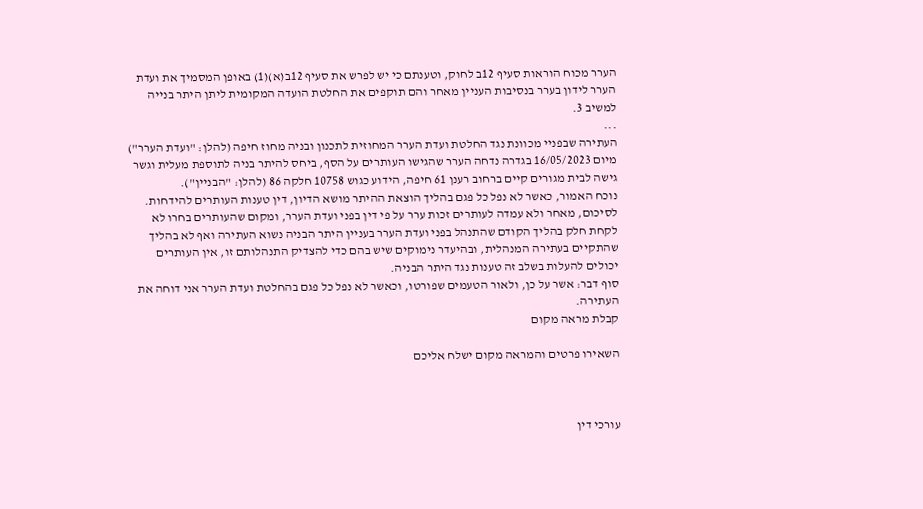הערר מכוח הוראות סעיף 12ב לחוק, וטענתם כי יש לפרש את סעיף 12ב(א)(1) באופן המסמיך את ועדת הערר לידון בערר בנסיבות העניין מאחר והם תוקפים את החלטת הועדה המקומית ליתן היתר בנייה למשיב 3.
...
העתירה שבפניי מכוונת נגד החלטת ועדת הערר המחוזית לתכנון ובניה מחוז חיפה (להלן: "ועדת הערר") מיום 16/05/2023 בגדרה נדחה הערר שהגישו העותרים על הסף, ביחס להיתר בניה לתוספת מעלית וגשר גישה לבית מגורים קיים ברחוב רענן 61 חיפה, הידוע כגוש 10758 חלקה 86 (להלן: "הבניין").
נוכח האמור, כאשר לא נפל כל פגם בהליך הוצאת ההיתר מושא הדיון, דין טענות העותרים להידחות.
לסיכום, מאחר ולא עמדה לעותרים זכות ערר על פי דין בפני ועדת הערר, ומקום שהעותרים בחרו לא לקחת חלק בהליך הקודם שהתנהל בפני ועדת הערר בעניין היתר הבניה נשוא העתירה ואף לא בהליך שהתקיים בעתירה המנהלית, ובהיעדר נימוקים שיש בהם כדי להצדיק התנהלותם זו, אין העותרים יכולים להעלות בשלב זה טענות נגד היתר הבניה.
סוף דבר: אשר על כן, ולאור הטעמים שפורטו, וכאשר לא נפל כל פגם בהחלטת ועדת הערר אני דוחה את העתירה.
קבלת מראה מקום

השאירו פרטים והמראה מקום ישלח אליכם



עורכי דין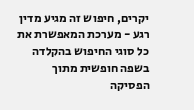יקרים, חיפוש זה מגיע מדין רגע - מערכת המאפשרת את כל סוגי החיפוש בהקלדה בשפה חופשית מתוך הפסיקה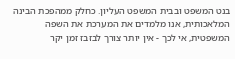בנט המשפט ובבית המשפט העליון. כחלק ממהפכת הבינה המלאכותית, אנו מלמדים את המערכת את השפה המשפטית, אי לכך - אין יותר צורך לבזבז זמן יקר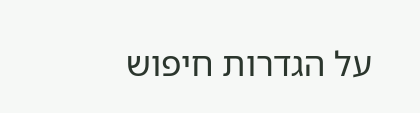על הגדרות חיפוש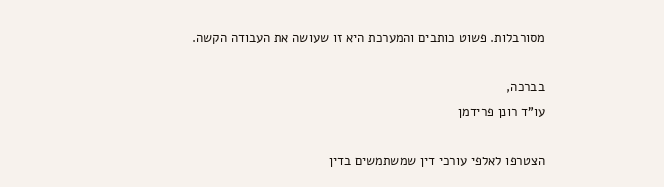מסורבלות. פשוט כותבים והמערכת היא זו שעושה את העבודה הקשה.

בברכה,
עו"ד רונן פרידמן

הצטרפו לאלפי עורכי דין שמשתמשים בדין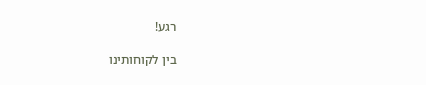רגע!

בין לקוחותינו